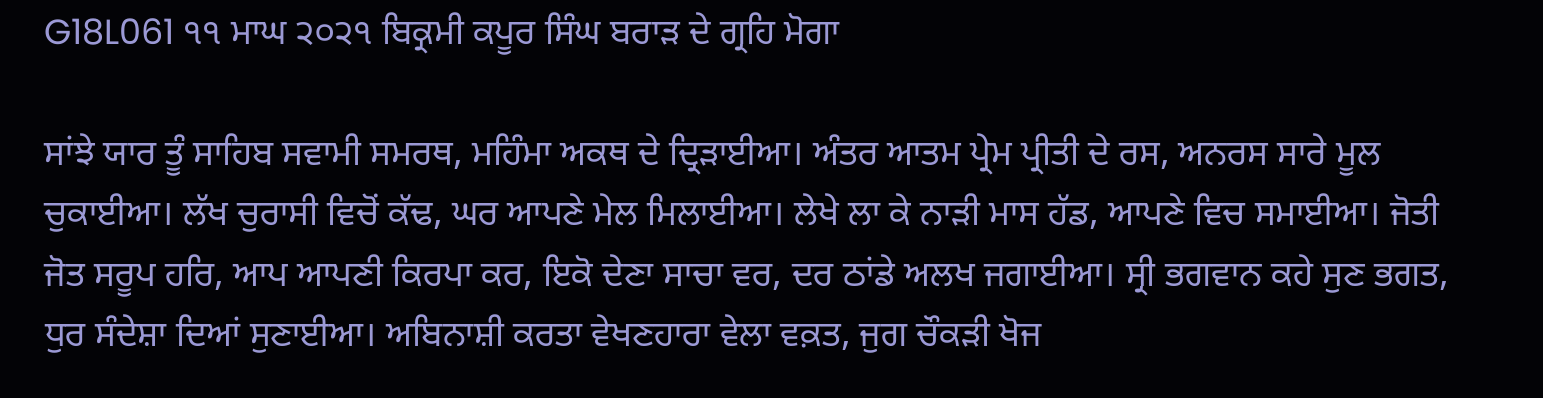G18L061 ੧੧ ਮਾਘ ੨੦੨੧ ਬਿਕ੍ਰਮੀ ਕਪੂਰ ਸਿੰਘ ਬਰਾੜ ਦੇ ਗ੍ਰਹਿ ਮੋਗਾ

ਸਾਂਝੇ ਯਾਰ ਤੂੰ ਸਾਹਿਬ ਸਵਾਮੀ ਸਮਰਥ, ਮਹਿੰਮਾ ਅਕਥ ਦੇ ਦ੍ਰਿੜਾਈਆ। ਅੰਤਰ ਆਤਮ ਪ੍ਰੇਮ ਪ੍ਰੀਤੀ ਦੇ ਰਸ, ਅਨਰਸ ਸਾਰੇ ਮੂਲ ਚੁਕਾਈਆ। ਲੱਖ ਚੁਰਾਸੀ ਵਿਚੋਂ ਕੱਢ, ਘਰ ਆਪਣੇ ਮੇਲ ਮਿਲਾਈਆ। ਲੇਖੇ ਲਾ ਕੇ ਨਾੜੀ ਮਾਸ ਹੱਡ, ਆਪਣੇ ਵਿਚ ਸਮਾਈਆ। ਜੋਤੀ ਜੋਤ ਸਰੂਪ ਹਰਿ, ਆਪ ਆਪਣੀ ਕਿਰਪਾ ਕਰ, ਇਕੋ ਦੇਣਾ ਸਾਚਾ ਵਰ, ਦਰ ਠਾਂਡੇ ਅਲਖ ਜਗਾਈਆ। ਸ੍ਰੀ ਭਗਵਾਨ ਕਹੇ ਸੁਣ ਭਗਤ, ਧੁਰ ਸੰਦੇਸ਼ਾ ਦਿਆਂ ਸੁਣਾਈਆ। ਅਬਿਨਾਸ਼ੀ ਕਰਤਾ ਵੇਖਣਹਾਰਾ ਵੇਲਾ ਵਕ਼ਤ, ਜੁਗ ਚੌਕੜੀ ਖੋਜ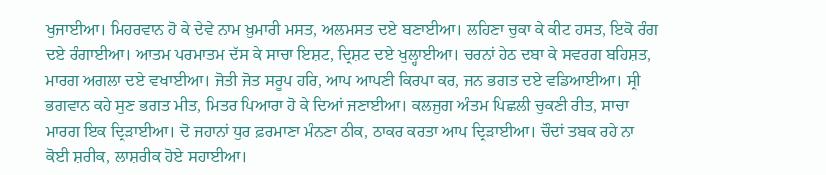ਖੁਜਾਈਆ। ਮਿਹਰਵਾਨ ਹੋ ਕੇ ਦੇਵੇ ਨਾਮ ਖ਼ੁਮਾਰੀ ਮਸਤ, ਅਲਮਸਤ ਦਏ ਬਣਾਈਆ। ਲਹਿਣਾ ਚੁਕਾ ਕੇ ਕੀਟ ਹਸਤ, ਇਕੋ ਰੰਗ ਦਏ ਰੰਗਾਈਆ। ਆਤਮ ਪਰਮਾਤਮ ਦੱਸ ਕੇ ਸਾਚਾ ਇਸ਼ਟ, ਦ੍ਰਿਸ਼ਟ ਦਏ ਖੁਲ੍ਹਾਈਆ। ਚਰਨਾਂ ਹੇਠ ਦਬਾ ਕੇ ਸਵਰਗ ਬਹਿਸ਼ਤ, ਮਾਰਗ ਅਗਲਾ ਦਏ ਵਖਾਈਆ। ਜੋਤੀ ਜੋਤ ਸਰੂਪ ਹਰਿ, ਆਪ ਆਪਣੀ ਕਿਰਪਾ ਕਰ, ਜਨ ਭਗਤ ਦਏ ਵਡਿਆਈਆ। ਸ੍ਰੀ ਭਗਵਾਨ ਕਹੇ ਸੁਣ ਭਗਤ ਮੀਤ, ਮਿਤਰ ਪਿਆਰਾ ਹੋ ਕੇ ਦਿਆਂ ਜਣਾਈਆ। ਕਲਜੁਗ ਅੰਤਮ ਪਿਛਲੀ ਚੁਕਣੀ ਰੀਤ, ਸਾਚਾ ਮਾਰਗ ਇਕ ਦ੍ਰਿੜਾਈਆ। ਦੋ ਜਹਾਨਾਂ ਧੁਰ ਫ਼ਰਮਾਣਾ ਮੰਨਣਾ ਠੀਕ, ਠਾਕਰ ਕਰਤਾ ਆਪ ਦ੍ਰਿੜਾਈਆ। ਚੌਦਾਂ ਤਬਕ ਰਹੇ ਨਾ ਕੋਈ ਸ਼ਰੀਕ, ਲਾਸ਼ਰੀਕ ਹੋਏ ਸਹਾਈਆ।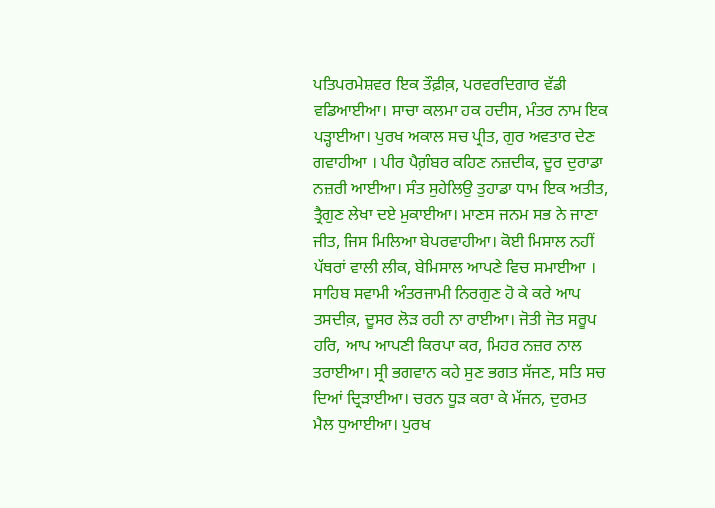ਪਤਿਪਰਮੇਸ਼ਵਰ ਇਕ ਤੌਫ਼ੀਕ਼, ਪਰਵਰਦਿਗਾਰ ਵੱਡੀ ਵਡਿਆਈਆ। ਸਾਚਾ ਕਲਮਾ ਹਕ ਹਦੀਸ, ਮੰਤਰ ਨਾਮ ਇਕ ਪੜ੍ਹਾਈਆ। ਪੁਰਖ ਅਕਾਲ ਸਚ ਪ੍ਰੀਤ, ਗੁਰ ਅਵਤਾਰ ਦੇਣ ਗਵਾਹੀਆ । ਪੀਰ ਪੈਗ਼ੰਬਰ ਕਹਿਣ ਨਜ਼ਦੀਕ, ਦੂਰ ਦੁਰਾਡਾ ਨਜ਼ਰੀ ਆਈਆ। ਸੰਤ ਸੁਹੇਲਿਉ ਤੁਹਾਡਾ ਧਾਮ ਇਕ ਅਤੀਤ, ਤ੍ਰੈਗੁਣ ਲੇਖਾ ਦਏ ਮੁਕਾਈਆ। ਮਾਣਸ ਜਨਮ ਸਭ ਨੇ ਜਾਣਾ ਜੀਤ, ਜਿਸ ਮਿਲਿਆ ਬੇਪਰਵਾਹੀਆ। ਕੋਈ ਮਿਸਾਲ ਨਹੀਂ ਪੱਥਰਾਂ ਵਾਲੀ ਲੀਕ, ਬੇਮਿਸਾਲ ਆਪਣੇ ਵਿਚ ਸਮਾਈਆ । ਸਾਹਿਬ ਸਵਾਮੀ ਅੰਤਰਜਾਮੀ ਨਿਰਗੁਣ ਹੋ ਕੇ ਕਰੇ ਆਪ ਤਸਦੀਕ਼, ਦੂਸਰ ਲੋੜ ਰਹੀ ਨਾ ਰਾਈਆ। ਜੋਤੀ ਜੋਤ ਸਰੂਪ ਹਰਿ, ਆਪ ਆਪਣੀ ਕਿਰਪਾ ਕਰ, ਮਿਹਰ ਨਜ਼ਰ ਨਾਲ ਤਰਾਈਆ। ਸ੍ਰੀ ਭਗਵਾਨ ਕਹੇ ਸੁਣ ਭਗਤ ਸੱਜਣ, ਸਤਿ ਸਚ ਦਿਆਂ ਦ੍ਰਿੜਾਈਆ। ਚਰਨ ਧੂੜ ਕਰਾ ਕੇ ਮੱਜਨ, ਦੁਰਮਤ ਮੈਲ ਧੁਆਈਆ। ਪੁਰਖ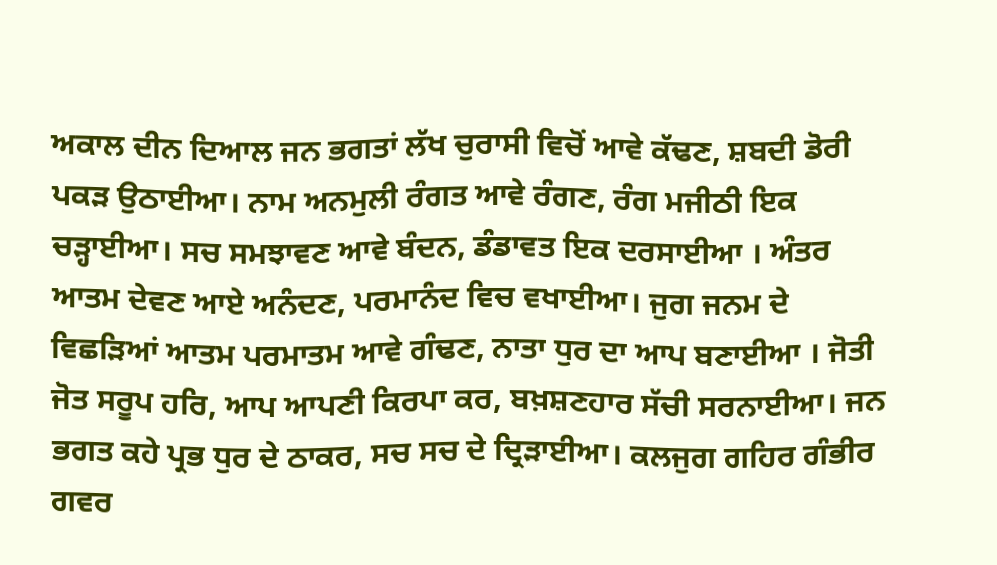ਅਕਾਲ ਦੀਨ ਦਿਆਲ ਜਨ ਭਗਤਾਂ ਲੱਖ ਚੁਰਾਸੀ ਵਿਚੋਂ ਆਵੇ ਕੱਢਣ, ਸ਼ਬਦੀ ਡੋਰੀ ਪਕੜ ਉਠਾਈਆ। ਨਾਮ ਅਨਮੁਲੀ ਰੰਗਤ ਆਵੇ ਰੰਗਣ, ਰੰਗ ਮਜੀਠੀ ਇਕ ਚੜ੍ਹਾਈਆ। ਸਚ ਸਮਝਾਵਣ ਆਵੇ ਬੰਦਨ, ਡੰਡਾਵਤ ਇਕ ਦਰਸਾਈਆ । ਅੰਤਰ ਆਤਮ ਦੇਵਣ ਆਏ ਅਨੰਦਣ, ਪਰਮਾਨੰਦ ਵਿਚ ਵਖਾਈਆ। ਜੁਗ ਜਨਮ ਦੇ ਵਿਛੜਿਆਂ ਆਤਮ ਪਰਮਾਤਮ ਆਵੇ ਗੰਢਣ, ਨਾਤਾ ਧੁਰ ਦਾ ਆਪ ਬਣਾਈਆ । ਜੋਤੀ ਜੋਤ ਸਰੂਪ ਹਰਿ, ਆਪ ਆਪਣੀ ਕਿਰਪਾ ਕਰ, ਬਖ਼ਸ਼ਣਹਾਰ ਸੱਚੀ ਸਰਨਾਈਆ। ਜਨ ਭਗਤ ਕਹੇ ਪ੍ਰਭ ਧੁਰ ਦੇ ਠਾਕਰ, ਸਚ ਸਚ ਦੇ ਦ੍ਰਿੜਾਈਆ। ਕਲਜੁਗ ਗਹਿਰ ਗੰਭੀਰ ਗਵਰ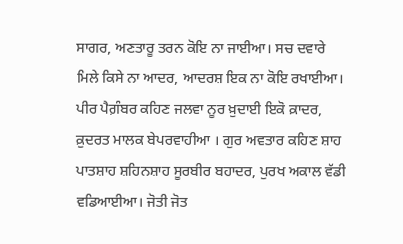ਸਾਗਰ, ਅਣਤਾਰੂ ਤਰਨ ਕੋਇ ਨਾ ਜਾਈਆ। ਸਚ ਦਵਾਰੇ ਮਿਲੇ ਕਿਸੇ ਨਾ ਆਦਰ, ਆਦਰਸ਼ ਇਕ ਨਾ ਕੋਇ ਰਖਾਈਆ। ਪੀਰ ਪੈਗ਼ੰਬਰ ਕਹਿਣ ਜਲਵਾ ਨੂਰ ਖ਼ੁਦਾਈ ਇਕੋ ਕ਼ਾਦਰ, ਕ਼ੁਦਰਤ ਮਾਲਕ ਬੇਪਰਵਾਹੀਆ । ਗੁਰ ਅਵਤਾਰ ਕਹਿਣ ਸ਼ਾਹ ਪਾਤਸ਼ਾਹ ਸ਼ਹਿਨਸ਼ਾਹ ਸੂਰਬੀਰ ਬਹਾਦਰ, ਪੁਰਖ ਅਕਾਲ ਵੱਡੀ ਵਡਿਆਈਆ। ਜੋਤੀ ਜੋਤ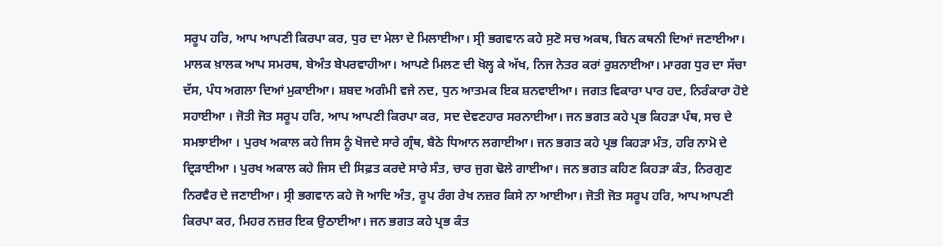ਸਰੂਪ ਹਰਿ, ਆਪ ਆਪਣੀ ਕਿਰਪਾ ਕਰ, ਧੁਰ ਦਾ ਮੇਲਾ ਦੇ ਮਿਲਾਈਆ। ਸ੍ਰੀ ਭਗਵਾਨ ਕਹੇ ਸੁਣੋ ਸਚ ਅਕਥ, ਬਿਨ ਕਥਨੀ ਦਿਆਂ ਜਣਾਈਆ। ਮਾਲਕ ਖ਼ਾਲਕ ਆਪ ਸਮਰਥ, ਬੇਅੰਤ ਬੇਪਰਵਾਹੀਆ। ਆਪਣੇ ਮਿਲਣ ਦੀ ਖੋਲ੍ਹ ਕੇ ਅੱਖ, ਨਿਜ ਨੇਤਰ ਕਰਾਂ ਰੁਸ਼ਨਾਈਆ। ਮਾਰਗ ਧੁਰ ਦਾ ਸੱਚਾ ਦੱਸ, ਪੰਧ ਅਗਲਾ ਦਿਆਂ ਮੁਕਾਈਆ। ਸ਼ਬਦ ਅਗੰਮੀ ਵਜੇ ਨਦ, ਧੁਨ ਆਤਮਕ ਇਕ ਸ਼ਨਵਾਈਆ। ਜਗਤ ਵਿਕਾਰਾ ਪਾਰ ਹਦ, ਨਿਰੰਕਾਰਾ ਹੋਏ ਸਹਾਈਆ । ਜੋਤੀ ਜੋਤ ਸਰੂਪ ਹਰਿ, ਆਪ ਆਪਣੀ ਕਿਰਪਾ ਕਰ, ਸਦ ਦੇਵਣਹਾਰ ਸਰਨਾਈਆ। ਜਨ ਭਗਤ ਕਹੇ ਪ੍ਰਭ ਕਿਹੜਾ ਪੰਥ, ਸਚ ਦੇ ਸਮਝਾਈਆ । ਪੁਰਖ ਅਕਾਲ ਕਹੇ ਜਿਸ ਨੂੰ ਖੋਜਦੇ ਸਾਰੇ ਗ੍ਰੰਥ, ਬੈਠੇ ਧਿਆਨ ਲਗਾਈਆ। ਜਨ ਭਗਤ ਕਹੇ ਪ੍ਰਭ ਕਿਹੜਾ ਮੰਤ, ਹਰਿ ਨਾਮੋ ਦੇ ਦ੍ਰਿੜਾਈਆ । ਪੁਰਖ ਅਕਾਲ ਕਹੇ ਜਿਸ ਦੀ ਸਿਫ਼ਤ ਕਰਦੇ ਸਾਰੇ ਸੰਤ, ਚਾਰ ਜੁਗ ਢੋਲੇ ਗਾਈਆ। ਜਨ ਭਗਤ ਕਹਿਣ ਕਿਹੜਾ ਕੰਤ, ਨਿਰਗੁਣ ਨਿਰਵੈਰ ਦੇ ਜਣਾਈਆ। ਸ੍ਰੀ ਭਗਵਾਨ ਕਹੇ ਜੋ ਆਦਿ ਅੰਤ, ਰੂਪ ਰੰਗ ਰੇਖ ਨਜ਼ਰ ਕਿਸੇ ਨਾ ਆਈਆ। ਜੋਤੀ ਜੋਤ ਸਰੂਪ ਹਰਿ, ਆਪ ਆਪਣੀ ਕਿਰਪਾ ਕਰ, ਮਿਹਰ ਨਜ਼ਰ ਇਕ ਉਠਾਈਆ। ਜਨ ਭਗਤ ਕਹੇ ਪ੍ਰਭ ਕੰਤ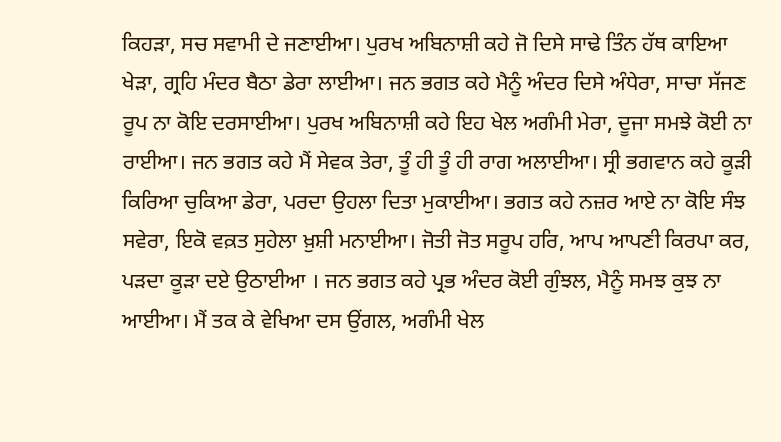ਕਿਹੜਾ, ਸਚ ਸਵਾਮੀ ਦੇ ਜਣਾਈਆ। ਪੁਰਖ ਅਬਿਨਾਸ਼ੀ ਕਹੇ ਜੋ ਦਿਸੇ ਸਾਢੇ ਤਿੰਨ ਹੱਥ ਕਾਇਆ ਖੇੜਾ, ਗ੍ਰਹਿ ਮੰਦਰ ਬੈਠਾ ਡੇਰਾ ਲਾਈਆ। ਜਨ ਭਗਤ ਕਹੇ ਮੈਨੂੰ ਅੰਦਰ ਦਿਸੇ ਅੰਧੇਰਾ, ਸਾਚਾ ਸੱਜਣ ਰੂਪ ਨਾ ਕੋਇ ਦਰਸਾਈਆ। ਪੁਰਖ ਅਬਿਨਾਸ਼ੀ ਕਹੇ ਇਹ ਖੇਲ ਅਗੰਮੀ ਮੇਰਾ, ਦੂਜਾ ਸਮਝੇ ਕੋਈ ਨਾ ਰਾਈਆ। ਜਨ ਭਗਤ ਕਹੇ ਮੈਂ ਸੇਵਕ ਤੇਰਾ, ਤੂੰ ਹੀ ਤੂੰ ਹੀ ਰਾਗ ਅਲਾਈਆ। ਸ੍ਰੀ ਭਗਵਾਨ ਕਹੇ ਕੂੜੀ ਕਿਰਿਆ ਚੁਕਿਆ ਡੇਰਾ, ਪਰਦਾ ਉਹਲਾ ਦਿਤਾ ਮੁਕਾਈਆ। ਭਗਤ ਕਹੇ ਨਜ਼ਰ ਆਏ ਨਾ ਕੋਇ ਸੰਝ ਸਵੇਰਾ, ਇਕੋ ਵਕ਼ਤ ਸੁਹੇਲਾ ਖ਼ੁਸ਼ੀ ਮਨਾਈਆ। ਜੋਤੀ ਜੋਤ ਸਰੂਪ ਹਰਿ, ਆਪ ਆਪਣੀ ਕਿਰਪਾ ਕਰ, ਪੜਦਾ ਕੂੜਾ ਦਏ ਉਠਾਈਆ । ਜਨ ਭਗਤ ਕਹੇ ਪ੍ਰਭ ਅੰਦਰ ਕੋਈ ਗੁੰਝਲ, ਮੈਨੂੰ ਸਮਝ ਕੁਝ ਨਾ ਆਈਆ। ਮੈਂ ਤਕ ਕੇ ਵੇਖਿਆ ਦਸ ਉਂਗਲ, ਅਗੰਮੀ ਖੇਲ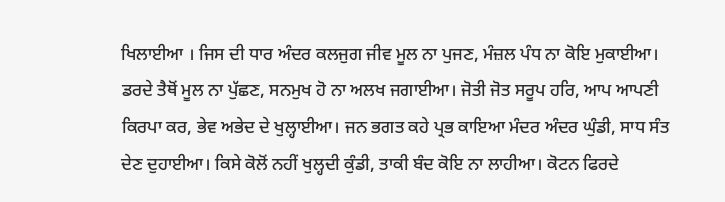ਖਿਲਾਈਆ । ਜਿਸ ਦੀ ਧਾਰ ਅੰਦਰ ਕਲਜੁਗ ਜੀਵ ਮੂਲ ਨਾ ਪੁਜਣ, ਮੰਜ਼ਲ ਪੰਧ ਨਾ ਕੋਇ ਮੁਕਾਈਆ। ਡਰਦੇ ਤੈਥੋਂ ਮੂਲ ਨਾ ਪੁੱਛਣ, ਸਨਮੁਖ ਹੋ ਨਾ ਅਲਖ ਜਗਾਈਆ। ਜੋਤੀ ਜੋਤ ਸਰੂਪ ਹਰਿ, ਆਪ ਆਪਣੀ ਕਿਰਪਾ ਕਰ, ਭੇਵ ਅਭੇਦ ਦੇ ਖੁਲ੍ਹਾਈਆ। ਜਨ ਭਗਤ ਕਹੇ ਪ੍ਰਭ ਕਾਇਆ ਮੰਦਰ ਅੰਦਰ ਘੁੰਡੀ, ਸਾਧ ਸੰਤ ਦੇਣ ਦੁਹਾਈਆ। ਕਿਸੇ ਕੋਲੋਂ ਨਹੀਂ ਖੁਲ੍ਹਦੀ ਕੁੰਡੀ, ਤਾਕੀ ਬੰਦ ਕੋਇ ਨਾ ਲਾਹੀਆ। ਕੋਟਨ ਫਿਰਦੇ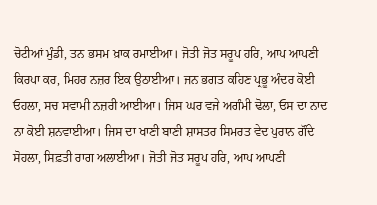ਚੋਟੀਆਂ ਮੁੰਡੀ, ਤਨ ਭਸਮ ਖ਼ਾਕ ਰਮਾਈਆ। ਜੋਤੀ ਜੋਤ ਸਰੂਪ ਹਰਿ, ਆਪ ਆਪਣੀ ਕਿਰਪਾ ਕਰ, ਮਿਹਰ ਨਜ਼ਰ ਇਕ ਉਠਾਈਆ। ਜਨ ਭਗਤ ਕਹਿਣ ਪ੍ਰਭੂ ਅੰਦਰ ਕੋਈ ਓਹਲਾ, ਸਚ ਸਵਾਮੀ ਨਜ਼ਰੀ ਆਈਆ। ਜਿਸ ਘਰ ਵਜੇ ਅਗੰਮੀ ਢੋਲਾ, ਓਸ ਦਾ ਨਾਦ ਨਾ ਕੋਈ ਸ਼ਨਵਾਈਆ। ਜਿਸ ਦਾ ਖਾਣੀ ਬਾਣੀ ਸ਼ਾਸਤਰ ਸਿਮਰਤ ਵੇਦ ਪੁਰਾਨ ਗੌਂਦੇ ਸੋਹਲਾ, ਸਿਫ਼ਤੀ ਰਾਗ ਅਲਾਈਆ। ਜੋਤੀ ਜੋਤ ਸਰੂਪ ਹਰਿ, ਆਪ ਆਪਣੀ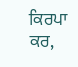ਕਿਰਪਾ ਕਰ,